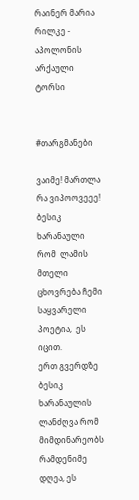რაინერ მარია რილკე - აპოლონის არქაული ტორსი


#თარგმანები

ვაიმე! მართლა რა ვიპოოვეეე!
ბესიკ ხარანაული რომ  ლამის მთელი ცხოვრება ჩემი საყვარელი პოეტია,  ეს იცით.
ერთ გვერდზე ბესიკ ხარანაულის ლანძღვა რომ მიმდინარეობს რამდენიმე დღეა, ეს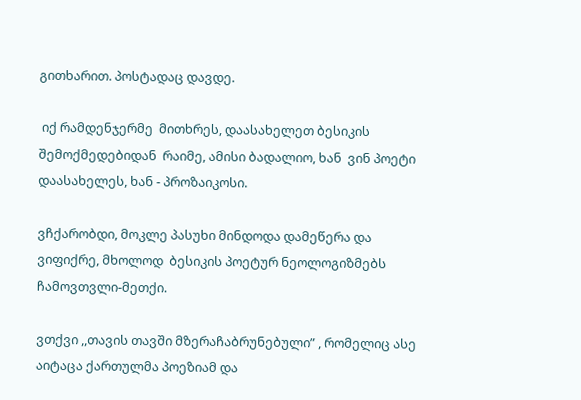გითხარით. პოსტადაც დავდე.

 იქ რამდენჯერმე  მითხრეს, დაასახელეთ ბესიკის შემოქმედებიდან  რაიმე, ამისი ბადალიო, ხან  ვინ პოეტი დაასახელეს, ხან - პროზაიკოსი.

ვჩქარობდი, მოკლე პასუხი მინდოდა დამეწერა და  ვიფიქრე, მხოლოდ  ბესიკის პოეტურ ნეოლოგიზმებს ჩამოვთვლი-მეთქი.

ვთქვი ,,თავის თავში მზერაჩაბრუნებული” , რომელიც ასე აიტაცა ქართულმა პოეზიამ და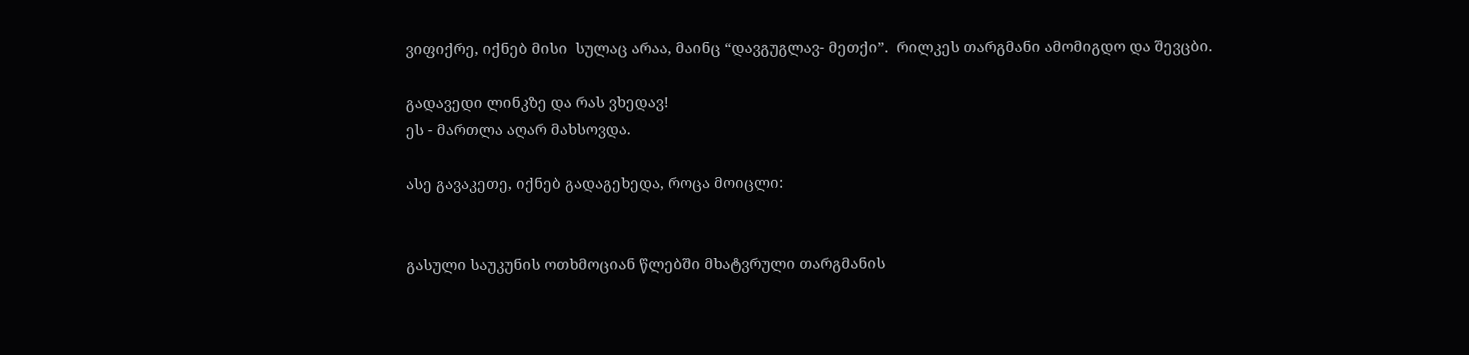ვიფიქრე, იქნებ მისი  სულაც არაა, მაინც “დავგუგლავ- მეთქი”.  რილკეს თარგმანი ამომიგდო და შევცბი.

გადავედი ლინკზე და რას ვხედავ!
ეს - მართლა აღარ მახსოვდა.

ასე გავაკეთე, იქნებ გადაგეხედა, როცა მოიცლი:


გასული საუკუნის ოთხმოციან წლებში მხატვრული თარგმანის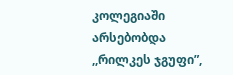კოლეგიაში არსებობდა ,,რილკეს ჯგუფი”,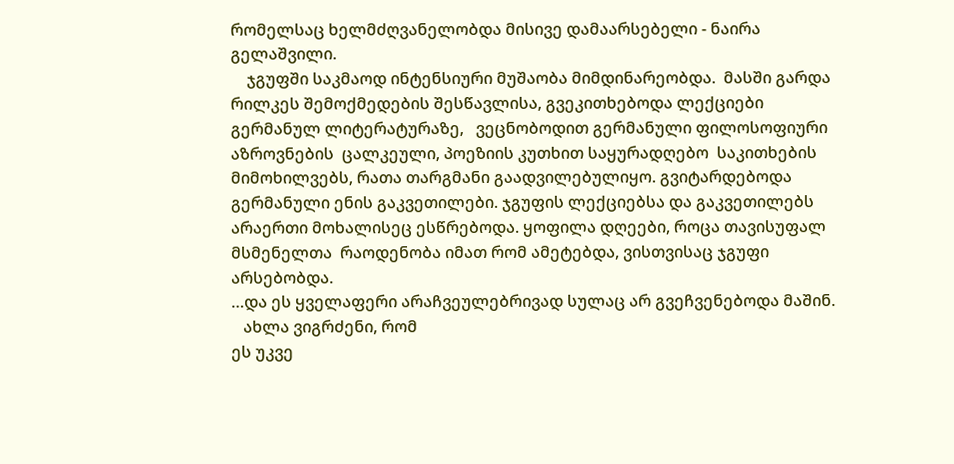რომელსაც ხელმძღვანელობდა მისივე დამაარსებელი - ნაირა გელაშვილი.
    ჯგუფში საკმაოდ ინტენსიური მუშაობა მიმდინარეობდა.  მასში გარდა რილკეს შემოქმედების შესწავლისა, გვეკითხებოდა ლექციები გერმანულ ლიტერატურაზე,   ვეცნობოდით გერმანული ფილოსოფიური აზროვნების  ცალკეული, პოეზიის კუთხით საყურადღებო  საკითხების მიმოხილვებს, რათა თარგმანი გაადვილებულიყო. გვიტარდებოდა  გერმანული ენის გაკვეთილები. ჯგუფის ლექციებსა და გაკვეთილებს არაერთი მოხალისეც ესწრებოდა. ყოფილა დღეები, როცა თავისუფალ მსმენელთა  რაოდენობა იმათ რომ ამეტებდა, ვისთვისაც ჯგუფი არსებობდა.
…და ეს ყველაფერი არაჩვეულებრივად სულაც არ გვეჩვენებოდა მაშინ.
   ახლა ვიგრძენი, რომ
ეს უკვე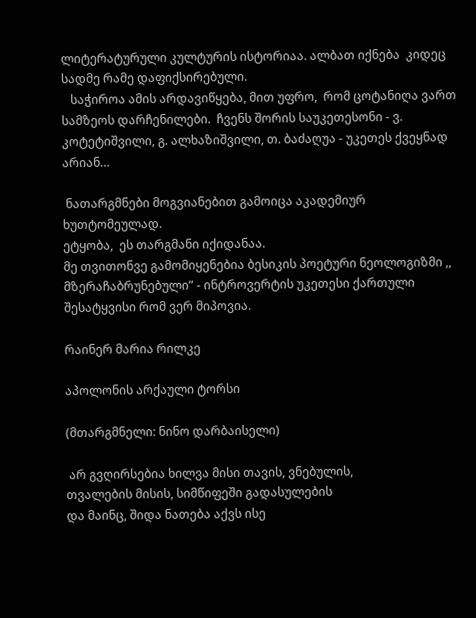ლიტერატურული კულტურის ისტორიაა. ალბათ იქნება  კიდეც სადმე რამე დაფიქსირებული.
   საჭიროა ამის არდავიწყება, მით უფრო,  რომ ცოტანიღა ვართ სამზეოს დარჩენილები.  ჩვენს შორის საუკეთესონი - ვ. კოტეტიშვილი, გ. ალხაზიშვილი, თ. ბაძაღუა - უკეთეს ქვეყნად არიან…

 ნათარგმნები მოგვიანებით გამოიცა აკადემიურ
ხუთტომეულად.
ეტყობა,  ეს თარგმანი იქიდანაა.
მე თვითონვე გამომიყენებია ბესიკის პოეტური ნეოლოგიზმი ,, მზერაჩაბრუნებული” - ინტროვერტის უკეთესი ქართული შესატყვისი რომ ვერ მიპოვია.

რაინერ მარია რილკე

აპოლონის არქაული ტორსი

(მთარგმნელი: ნინო დარბაისელი)

 არ გვღირსებია ხილვა მისი თავის, ვნებულის,
თვალების მისის, სიმწიფეში გადასულების
და მაინც, შიდა ნათება აქვს ისე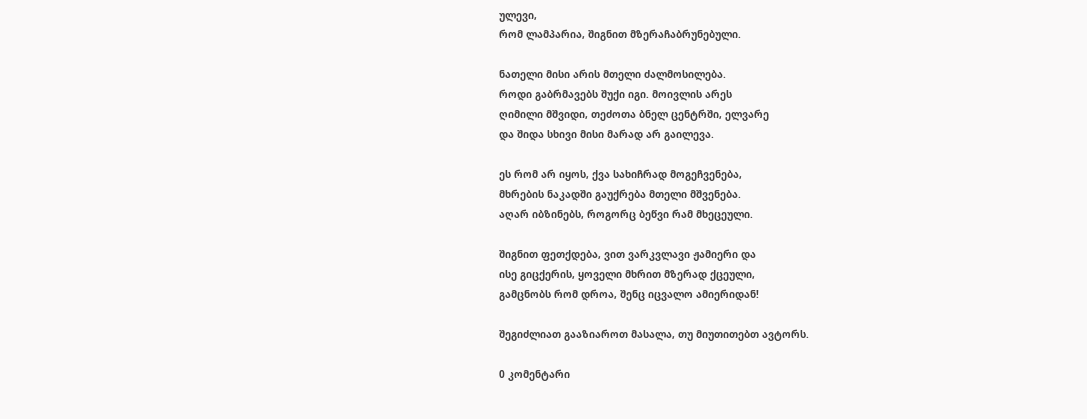ულევი,
რომ ლამპარია, შიგნით მზერაჩაბრუნებული.

ნათელი მისი არის მთელი ძალმოსილება.
როდი გაბრმავებს შუქი იგი. მოივლის არეს
ღიმილი მშვიდი, თეძოთა ბნელ ცენტრში, ელვარე
და შიდა სხივი მისი მარად არ გაილევა.

ეს რომ არ იყოს, ქვა სახიჩრად მოგეჩვენება,
მხრების ნაკადში გაუქრება მთელი მშვენება.
აღარ იბზინებს, როგორც ბეწვი რამ მხეცეული.

შიგნით ფეთქდება, ვით ვარკვლავი ჟამიერი და
ისე გიცქერის, ყოველი მხრით მზერად ქცეული,
გამცნობს რომ დროა, შენც იცვალო ამიერიდან!

შეგიძლიათ გააზიაროთ მასალა, თუ მიუთითებთ ავტორს.

0 კომენტარი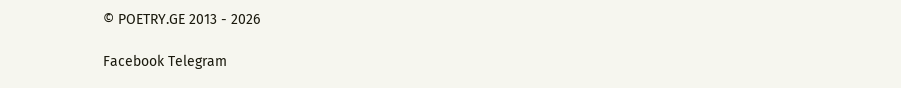© POETRY.GE 2013 - 2026

Facebook Telegram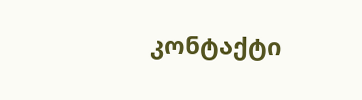კონტაქტი